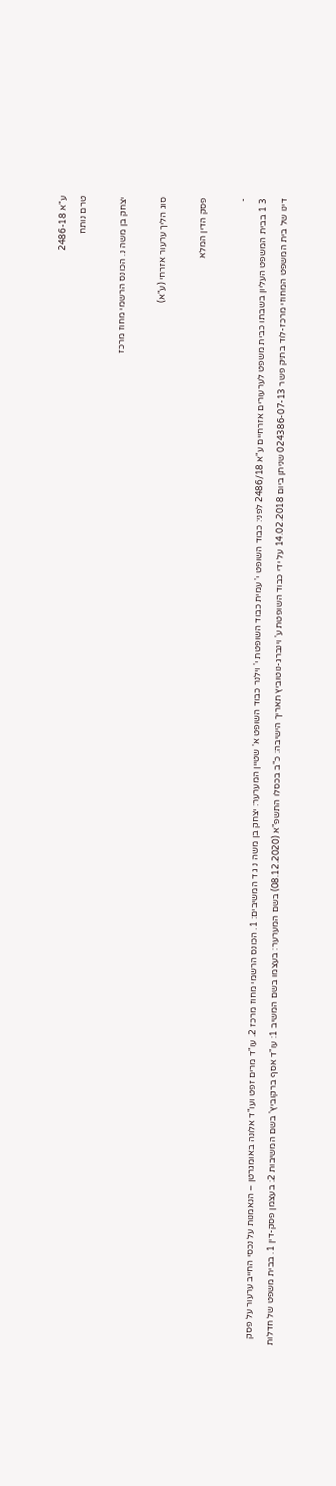ע"א 2486-18
טרם נותח

יצחק בן משה נ. הכונס הרשמי מחוז מרכז

סוג הליך ערעור אזרחי (ע"א)

פסק הדין המלא

-
3 1 בבית המשפט העליון בשבתו כבית משפט לערעורים אזרחיים ע"א 2486/18 לפני: כבוד השופט י' עמית כבוד השופטת י' וילנר כבוד השופט א' שטיין המערער: יצחק בן משה נ ג ד המשיבים: 1. הכונס הרשמי מחוז מרכז 2. עו"ד מרים זפט ועו"ד אלונה באומגרטן – הנאמנות על נכסי החייב ערעור על פסק דינו של בית המשפט המחוזי מרכז-לוד בתיק פשר 024386-07-13 שניתן ביום 14.02.2018 על ידי כבוד השופטת ע' וינברג-נוטוביץ תאריך הישיבה: כ"ב בכסלו התשפ"א (08.12.2020) בשם המערער: בעצמו בשם המשיב 1: עו"ד אסף ברקוביץ' בשם המשיבות 2: בעצמן פסק-דין 1. בבית משפט של חדלות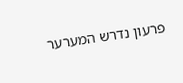פרעון נדרש המערער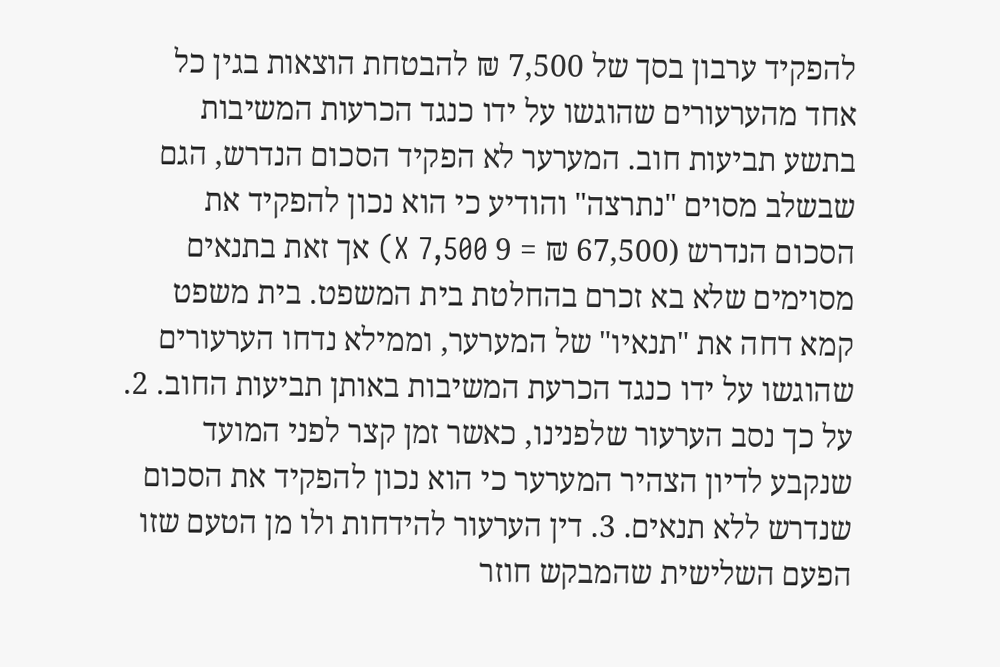להפקיד ערבון בסך של 7,500 ₪ להבטחת הוצאות בגין כל אחד מהערעורים שהוגשו על ידו כנגד הכרעות המשיבות בתשע תביעות חוב. המערער לא הפקיד הסכום הנדרש, הגם שבשלב מסוים "נתרצה" והודיע כי הוא נכון להפקיד את הסכום הנדרש (67,500 ₪ = 9 X 7,500) אך זאת בתנאים מסוימים שלא בא זכרם בהחלטת בית המשפט. בית משפט קמא דחה את "תנאיו" של המערער, וממילא נדחו הערעורים שהוגשו על ידו כנגד הכרעת המשיבות באותן תביעות החוב. 2. על כך נסב הערעור שלפנינו, כאשר זמן קצר לפני המועד שנקבע לדיון הצהיר המערער כי הוא נכון להפקיד את הסכום שנדרש ללא תנאים. 3. דין הערעור להידחות ולו מן הטעם שזו הפעם השלישית שהמבקש חוזר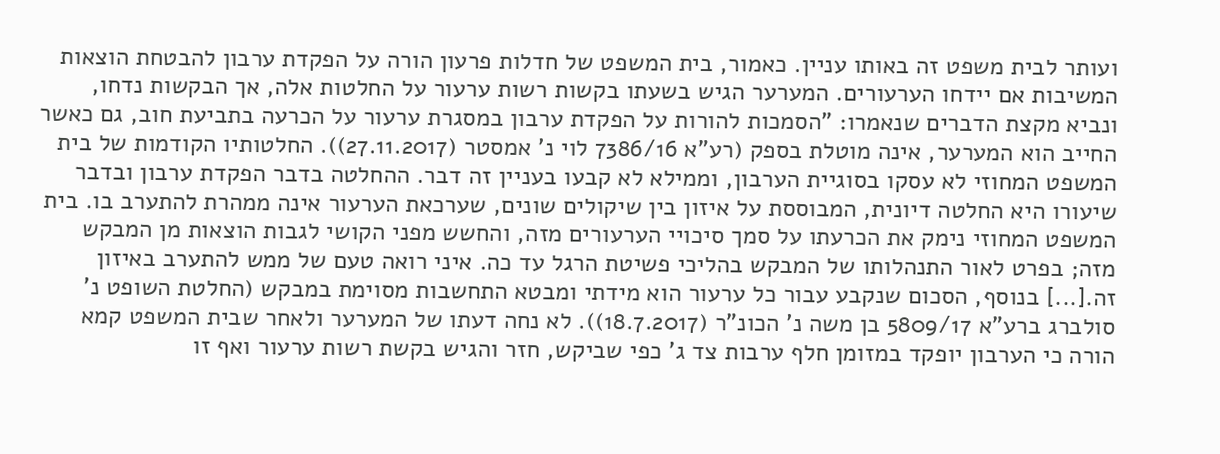ועותר לבית משפט זה באותו עניין. כאמור, בית המשפט של חדלות פרעון הורה על הפקדת ערבון להבטחת הוצאות המשיבות אם יידחו הערעורים. המערער הגיש בשעתו בקשות רשות ערעור על החלטות אלה, אך הבקשות נדחו, ונביא מקצת הדברים שנאמרו: "הסמכות להורות על הפקדת ערבון במסגרת ערעור על הכרעה בתביעת חוב, גם כאשר החייב הוא המערער, אינה מוטלת בספק (רע"א 7386/16 לוי נ' אמסטר (27.11.2017)). החלטותיו הקודמות של בית המשפט המחוזי לא עסקו בסוגיית הערבון, וממילא לא קבעו בעניין זה דבר. ההחלטה בדבר הפקדת ערבון ובדבר שיעורו היא החלטה דיונית, המבוססת על איזון בין שיקולים שונים, שערכאת הערעור אינה ממהרת להתערב בו. בית המשפט המחוזי נימק את הכרעתו על סמך סיכויי הערעורים מזה, והחשש מפני הקושי לגבות הוצאות מן המבקש מזה; בפרט לאור התנהלותו של המבקש בהליכי פשיטת הרגל עד כה. איני רואה טעם של ממש להתערב באיזון זה.[...] בנוסף, הסכום שנקבע עבור כל ערעור הוא מידתי ומבטא התחשבות מסוימת במבקש (החלטת השופט נ' סולברג ברע"א 5809/17 בן משה נ' הכונ"ר (18.7.2017)). לא נחה דעתו של המערער ולאחר שבית המשפט קמא הורה כי הערבון יופקד במזומן חלף ערבות צד ג' כפי שביקש, חזר והגיש בקשת רשות ערעור ואף זו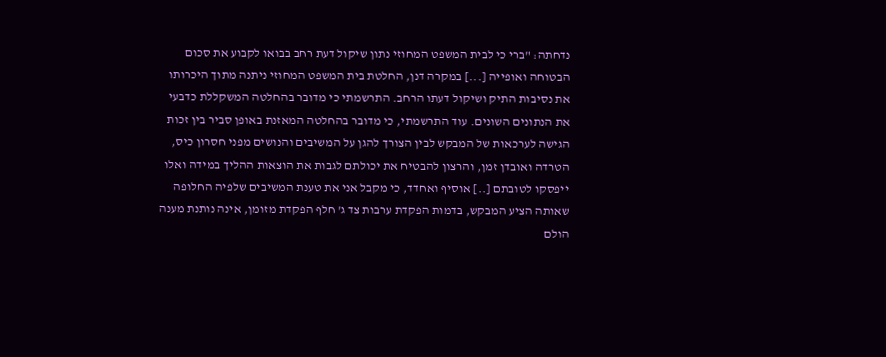נדחתה: "ברי כי לבית המשפט המחוזי נתון שיקול דעת רחב בבואו לקבוע את סכום הבטוחה ואופייה [...] במקרה דנן, החלטת בית המשפט המחוזי ניתנה מתוך היכרותו את נסיבות התיק ושיקול דעתו הרחב. התרשמתי כי מדובר בהחלטה המשקללת כדבעי את הנתונים השונים. עוד התרשמתי, כי מדובר בהחלטה המאזנת באופן סביר בין זכות הגישה לערכאות של המבקש לבין הצורך להגן על המשיבים והנושים מפני חסרון כיס, הטרדה ואובדן זמן, והרצון להבטיח את יכולתם לגבות את הוצאות ההליך במידה ואלו ייפסקו לטובתם [..] אוסיף ואחדד, כי מקבל אני את טענת המשיבים שלפיה החלופה שאותה הציע המבקש, בדמות הפקדת ערבות צד ג' חלף הפקדת מזומן, אינה נותנת מענה הולם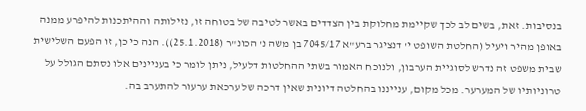בנסיבות. זאת, בשים לב לכך שקיימת מחלוקת בין הצדדים באשר לטיבה של בטוחה זו, נזילותה וההיתכנות להיפרע ממנה באופן מהיר ויעיל (החלטת השופט י' דנציגר ברע"א 7045/17 בן משה נ' הכונ"ר (25.1.2018)). הנה כי כן, זו הפעם השלישית שבית משפט זה נדרש לסוגיית הערבון, ולנוכח האמור בשתי ההחלטות דלעיל, ניתן לומר כי בעניינים אלו נסתם הגולל על טרוניותיו של המערער. מכל מקום, ענייננו בהחלטה דיונית שאין דרכה של ערכאת ערעור להתערב בה.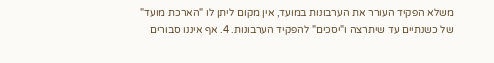משלא הפקיד העורר את הערבונות במועד, אין מקום ליתן לו "הארכת מועד" של כשנתיים עד שיתרצה ו"יסכים" להפקיד הערבונות. 4. אף איננו סבורים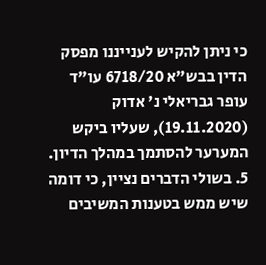כי ניתן להקיש לענייננו מפסק הדין בבש"א 6718/20 עו"ד עופר גבריאלי נ' אדוק (19.11.2020), שעליו ביקש המערער להסתמך במהלך הדיון. 5. בשולי הדברים נציין, כי דומה שיש ממש בטענות המשיבים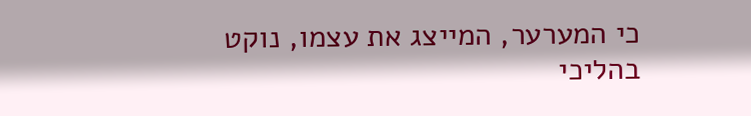כי המערער, המייצג את עצמו, נוקט בהליכי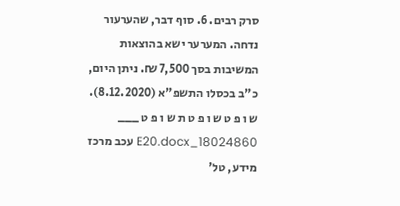סרק רבים. 6. סוף דבר, שהערעור נדחה. המערער ישא בהוצאות המשיבות בסך 7,500 ₪. ניתן היום, כ"ב בכסלו התשפ"א (8.12.2020). ש ו פ ט ש ו פ ט ת ש ו פ ט ___ 18024860_E20.docx עכב מרכז מידע, טל'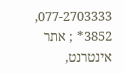077-2703333, 3852* ; אתר אינטרנט,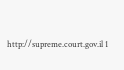http://supreme.court.gov.il 1